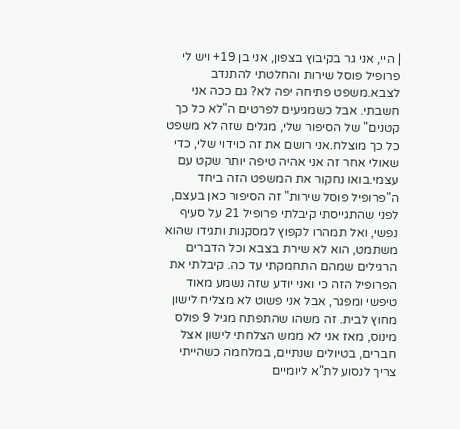| היי, אני גר בקיבוץ בצפון, אני בן 19+ ויש לי פרופיל פוסל שירות והחלטתי להתנדב לצבא.משפט פתיחה יפה לא? גם ככה אני חשבתי. אבל כשמגיעים לפרטים ה"לא כל כך קטנים" של הסיפור שלי, מגלים שזה לא משפט כל כך מוצלח.אני רושם את זה כוידוי שלי, כדי שאולי אחר זה אני אהיה טיפה יותר שקט עם עצמי.בואו נחקור את המשפט הזה ביחד ה"פרופיל פוסל שירות" זה הסיפור כאן בעצם, לפני שהתגייסתי קיבלתי פרופיל 21 על סעיף נפשי, ואל תמהרו לקפוץ למסקנות ותגידו שהוא משתמט, הוא לא שירת בצבא וכל הדברים הרגילים שמהם התחמקתי עד כה. קיבלתי את הפרופיל הזה כי ואני יודע שזה נשמע מאוד טיפשי ומפגר, אבל אני פשוט לא מצליח לישון מחוץ לבית. זה משהו שהתפתח מגיל 9 פולס מינוס, מאז אני לא ממש הצלחתי לישון אצל חברים, בטיולים שנתיים, במלחמה כשהייתי צריך לנסוע לת"א ליומיים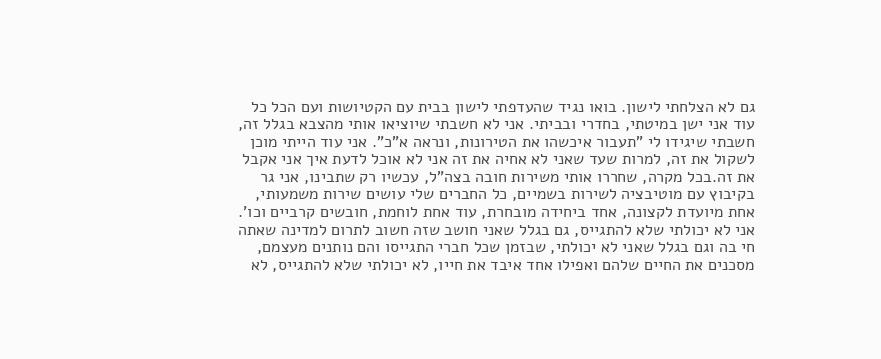גם לא הצלחתי לישון. בואו נגיד שהעדפתי לישון בבית עם הקטיושות ועם הכל כל עוד אני ישן במיטתי, בחדרי ובביתי. אני לא חשבתי שיוציאו אותי מהצבא בגלל זה, חשבתי שיגידו לי "תעבור איכשהו את הטירונות, ונראה א"כ". אני עוד הייתי מוכן לשקול את זה, למרות שעד שאני לא אחיה את זה אני לא אוכל לדעת איך אני אקבל את זה.בכל מקרה, שחררו אותי משירות חובה בצה"ל, עכשיו רק שתבינו, אני גר בקיבוץ עם מוטיבציה לשירות בשמיים, כל החברים שלי עושים שירות משמעותי, אחת מיועדת לקצונה, אחד ביחידה מובחרת, עוד אחת לוחמת, חובשים קרביים וכו'. אני לא יכולתי שלא להתגייס, גם בגלל שאני חושב שזה חשוב לתרום למדינה שאתה חי בה וגם בגלל שאני לא יכולתי, שבזמן שכל חברי התגייסו והם נותנים מעצמם, מסכנים את החיים שלהם ואפילו אחד איבד את חייו, לא יכולתי שלא להתגייס, לא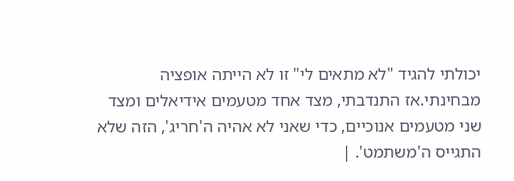יכולתי להגיד "לא מתאים לי" זו לא הייתה אופציה מבחינתי.אז התנדבתי, מצד אחד מטעמים אידיאלים ומצד שני מטעמים אנוכיים, כדי שאני לא אהיה ה'חריג', הזה שלא התגייס ה'משתמט'. |